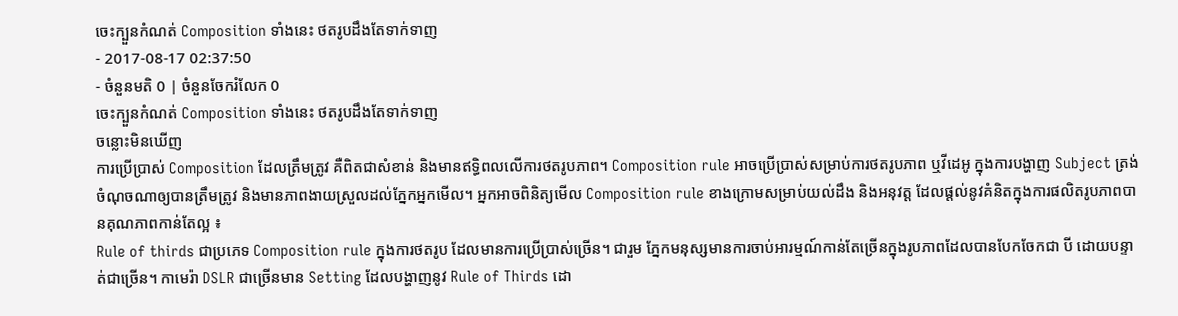ចេះក្បួនកំណត់ Composition ទាំងនេះ ថតរូបដឹងតែទាក់ទាញ
- 2017-08-17 02:37:50
- ចំនួនមតិ 0 | ចំនួនចែករំលែក 0
ចេះក្បួនកំណត់ Composition ទាំងនេះ ថតរូបដឹងតែទាក់ទាញ
ចន្លោះមិនឃើញ
ការប្រើប្រាស់ Composition ដែលត្រឹមត្រូវ គឺពិតជាសំខាន់ និងមានឥទ្ធិពលលើការថតរូបភាព។ Composition rule អាចប្រើប្រាស់សម្រាប់ការថតរូបភាព ឬវីដេអូ ក្នុងការបង្ហាញ Subject ត្រង់ចំណុចណាឲ្យបានត្រឹមត្រូវ និងមានភាពងាយស្រួលដល់ភ្នែកអ្នកមើល។ អ្នកអាចពិនិត្យមើល Composition rule ខាងក្រោមសម្រាប់យល់ដឹង និងអនុវត្ត ដែលផ្ដល់នូវគំនិតក្នុងការផលិតរូបភាពបានគុណភាពកាន់តែល្អ ៖
Rule of thirds ជាប្រភេទ Composition rule ក្នុងការថតរូប ដែលមានការប្រើប្រាស់ច្រើន។ ជារួម ភ្នែកមនុស្សមានការចាប់អារម្មណ៍កាន់តែច្រើនក្នុងរូបភាពដែលបានបែកចែកជា បី ដោយបន្ទាត់ជាច្រើន។ កាមេរ៉ា DSLR ជាច្រើនមាន Setting ដែលបង្ហាញនូវ Rule of Thirds ដោ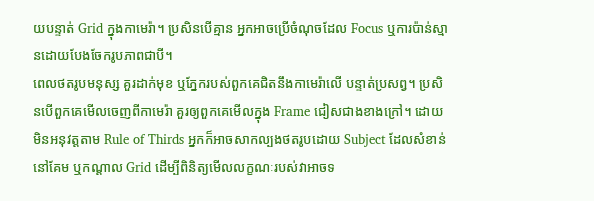យបន្ទាត់ Grid ក្នុងកាមេរ៉ា។ ប្រសិនបើគ្មាន អ្នកអាចប្រើចំណុចដែល Focus ឬការប៉ាន់ស្មានដោយបែងចែករូបភាពជាបី។
ពេលថតរូបមនុស្ស គួរដាក់មុខ ឬភ្នែករបស់ពួកគេជិតនឹងកាមេរ៉ាលើ បន្ទាត់ប្រសព្វ។ ប្រសិនបើពួកគេមើលចេញពីកាមេរ៉ា គួរឲ្យពួកគេមើលក្នុង Frame ជៀសជាងខាងក្រៅ។ ដោយមិនអនុវត្តតាម Rule of Thirds អ្នកក៏អាចសាកល្បងថតរូបដោយ Subject ដែលសំខាន់នៅគែម ឬកណ្ដាល Grid ដើម្បីពិនិត្យមើលលក្ខណៈរបស់វាអាចទ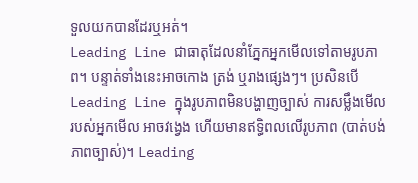ទួលយកបានដែរឬអត់។
Leading Line ជាធាតុដែលនាំភ្នែកអ្នកមើលទៅតាមរូបភាព។ បន្ទាត់ទាំងនេះអាចកោង ត្រង់ ឬរាងផ្សេងៗ។ ប្រសិនបើ Leading Line ក្នុងរូបភាពមិនបង្ហាញច្បាស់ ការសម្លឹងមើលរបស់អ្នកមើល អាចវង្វេង ហើយមានឥទ្ធិពលលើរូបភាព (បាត់បង់ភាពច្បាស់)។ Leading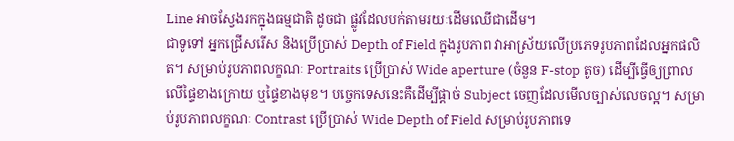Line អាចស្វែងរកក្នុងធម្មជាតិ ដូចជា ផ្លូវដែលបក់តាមរយៈដើមឈើជាដើម។
ជាទូទៅ អ្នកជ្រើសរើស និងប្រើប្រាស់ Depth of Field ក្នុងរូបភាព វាអាស្រ័យលើប្រភេទរូបភាពដែលអ្នកផលិត។ សម្រាប់រូបភាពលក្ខណៈ Portraits ប្រើប្រាស់ Wide aperture (ចំនួន F-stop តូច) ដើម្បីធ្វើឲ្យព្រាលលើផ្ទៃខាងក្រោយ ឬផ្ទៃខាងមុខ។ បច្ចេកទេសនេះគឺដើម្បីផ្ដាច់ Subject ចេញដែលមើលច្បាស់លេចល្អ។ សម្រាប់រូបភាពលក្ខណៈ Contrast ប្រើប្រាស់ Wide Depth of Field សម្រាប់រូបភាពទេ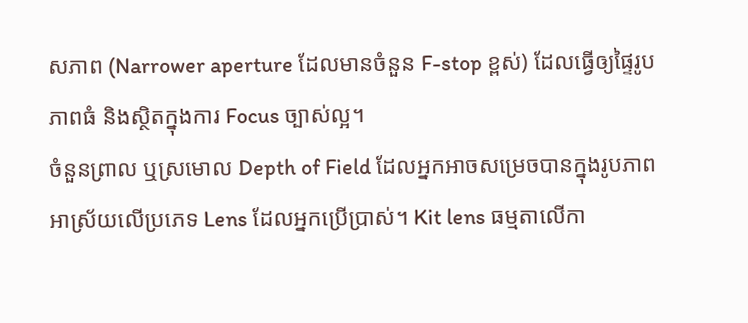សភាព (Narrower aperture ដែលមានចំនួន F-stop ខ្ពស់) ដែលធ្វើឲ្យផ្ទៃរូបភាពធំ និងស្ថិតក្នុងការ Focus ច្បាស់ល្អ។
ចំនួនព្រាល ឬស្រមោល Depth of Field ដែលអ្នកអាចសម្រេចបានក្នុងរូបភាព អាស្រ័យលើប្រភេទ Lens ដែលអ្នកប្រើប្រាស់។ Kit lens ធម្មតាលើកា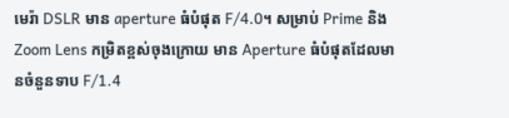មេរ៉ា DSLR មាន aperture ធំបំផុត F/4.0។ សម្រាប់ Prime និង Zoom Lens កម្រិតខ្ពស់ចុងក្រោយ មាន Aperture ធំបំផុតដែលមានចំនួនទាប F/1.4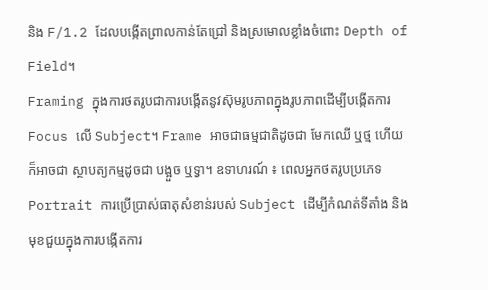និង F/1.2 ដែលបង្កើតព្រាលកាន់តែជ្រៅ និងស្រមោលខ្លាំងចំពោះ Depth of Field។
Framing ក្នុងការថតរូបជាការបង្កើតនូវស៊ុមរូបភាពក្នុងរូបភាពដើម្បីបង្កើតការ Focus លើ Subject។ Frame អាចជាធម្មជាតិដូចជា មែកឈើ ឬថ្ម ហើយក៏អាចជា ស្ថាបត្យកម្មដូចជា បង្អួច ឬទ្វា។ ឧទាហរណ៍ ៖ ពេលអ្នកថតរូបប្រភេទ Portrait ការប្រើប្រាស់ធាតុសំខាន់របស់ Subject ដើម្បីកំណត់ទីតាំង និងមុខជួយក្នុងការបង្កើតការ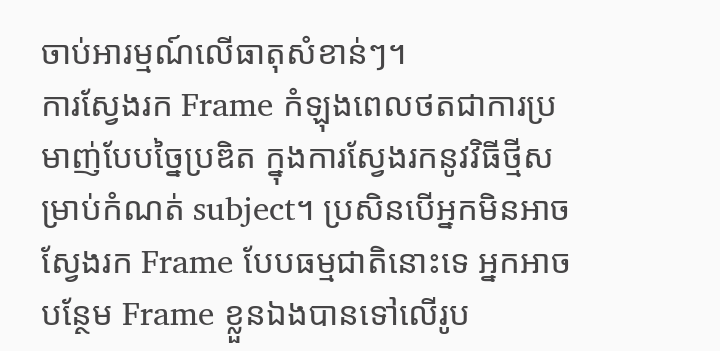ចាប់អារម្មណ៍លើធាតុសំខាន់ៗ។
ការស្វែងរក Frame កំឡុងពេលថតជាការប្រមាញ់បែបច្នៃប្រឌិត ក្នុងការស្វែងរកនូវវិធីថ្មីសម្រាប់កំណត់ subject។ ប្រសិនបើអ្នកមិនអាចស្វែងរក Frame បែបធម្មជាតិនោះទេ អ្នកអាចបន្ថែម Frame ខ្លួនឯងបានទៅលើរូប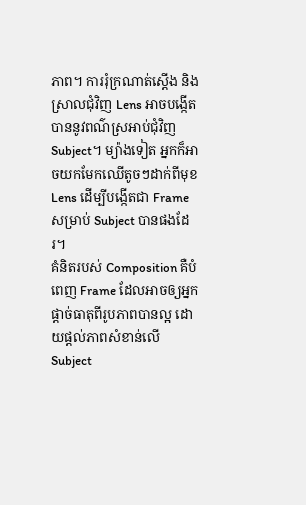ភាព។ ការរុំក្រណាត់ស្ដើង និងស្រាលជុំវិញ Lens អាចបង្កើតបាននូវពណ៌ស្រអាប់ជុំវិញ Subject។ ម្យ៉ាងទៀត អ្នកក៏អាចយកមែកឈើតូចៗដាក់ពីមុខ Lens ដើម្បីបង្កើតជា Frame សម្រាប់ Subject បានផងដែរ។
គំនិតរបស់ Composition គឺបំពេញ Frame ដែលអាចឲ្យអ្នកផ្ដាច់ធាតុពីរូបភាពបានល្អ ដោយផ្ដល់ភាពសំខាន់លើ Subject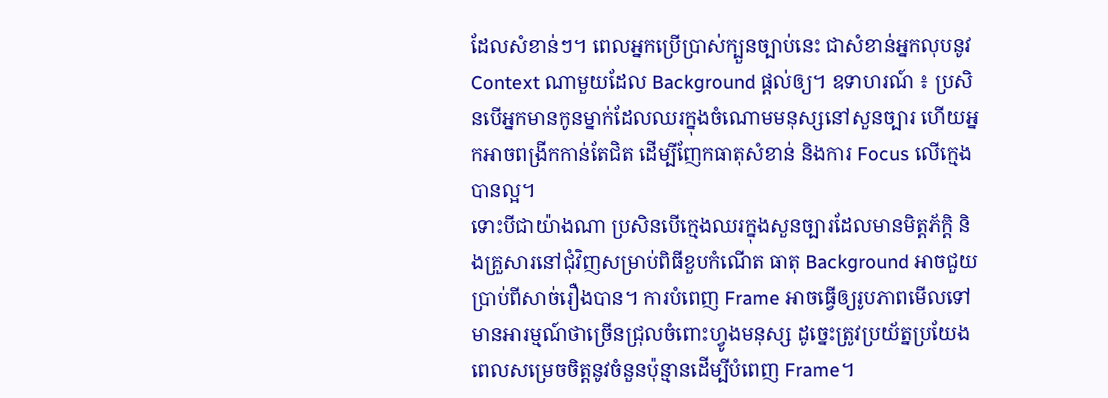ដែលសំខាន់ៗ។ ពេលអ្នកប្រើប្រាស់ក្បួនច្បាប់នេះ ជាសំខាន់អ្នកលុបនូវ Context ណាមួយដែល Background ផ្ដល់ឲ្យ។ ឧទាហរណ៍ ៖ ប្រសិនបើអ្នកមានកូនម្នាក់ដែលឈរក្នុងចំណោមមនុស្សនៅសួនច្បារ ហើយអ្នកអាចពង្រីកកាន់តែជិត ដើម្បីញែកធាតុសំខាន់ និងការ Focus លើក្មេងបានល្អ។
ទោះបីជាយ៉ាងណា ប្រសិនបើក្មេងឈរក្នុងសួនច្បារដែលមានមិត្តភ័ក្ដិ និងគ្រួសារនៅជុំវិញសម្រាប់ពិធីខួបកំណើត ធាតុ Background អាចជួយប្រាប់ពីសាច់រឿងបាន។ ការបំពេញ Frame អាចធ្វើឲ្យរូបភាពមើលទៅមានអារម្មណ៍ថាច្រើនជ្រុលចំពោះហ្វូងមនុស្ស ដូច្នេះត្រូវប្រយ័ត្នប្រយែង ពេលសម្រេចចិត្តនូវចំនួនប៉ុន្មានដើម្បីបំពេញ Frame។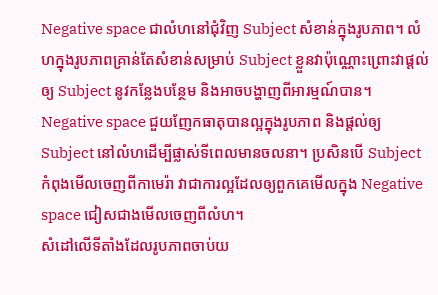Negative space ជាលំហនៅជុំវិញ Subject សំខាន់ក្នុងរូបភាព។ លំហក្នុងរូបភាពគ្រាន់តែសំខាន់សម្រាប់ Subject ខ្លួនវាប៉ុណ្ណោះព្រោះវាផ្ដល់ឲ្យ Subject នូវកន្លែងបន្ថែម និងអាចបង្ហាញពីអារម្មណ៍បាន។ Negative space ជួយញែកធាតុបានល្អក្នុងរូបភាព និងផ្ដល់ឲ្យ Subject នៅលំហដើម្បីផ្លាស់ទីពេលមានចលនា។ ប្រសិនបើ Subject កំពុងមើលចេញពីកាមេរ៉ា វាជាការល្អដែលឲ្យពួកគេមើលក្នុង Negative space ជៀសជាងមើលចេញពីលំហ។
សំដៅលើទីតាំងដែលរូបភាពចាប់យ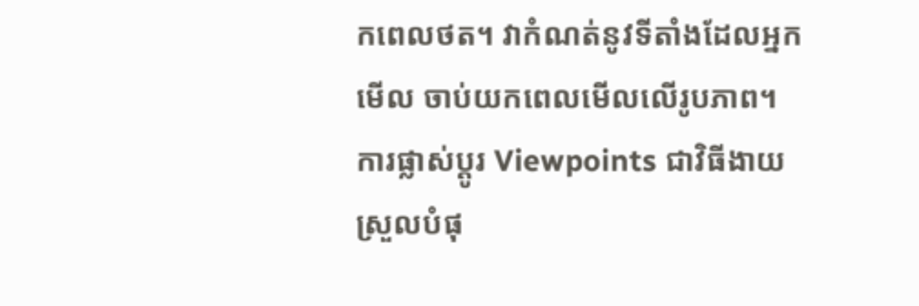កពេលថត។ វាកំណត់នូវទីតាំងដែលអ្នកមើល ចាប់យកពេលមើលលើរូបភាព។ ការផ្លាស់ប្ដូរ Viewpoints ជាវិធីងាយស្រួលបំផុ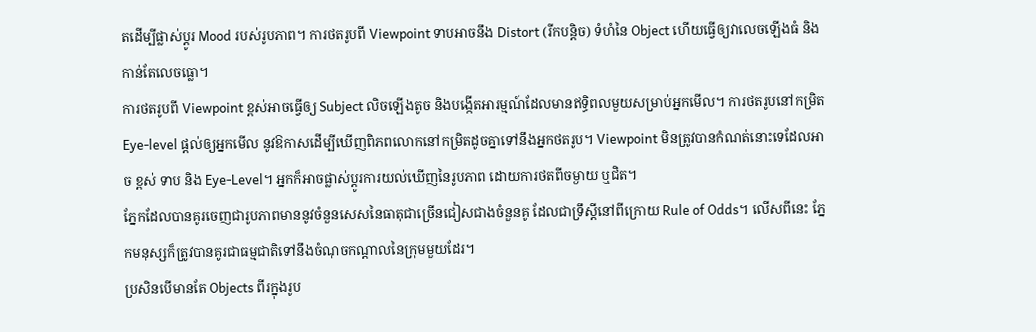តដើម្បីផ្លាស់ប្ដូរ Mood របស់រូបភាព។ ការថតរូបពី Viewpoint ទាបអាចនឹង Distort (រីកបន្តិច) ទំហំនៃ Object ហើយធ្វើឲ្យវាលេចឡើងធំ និងកាន់តែលេចធ្លោ។
ការថតរូបពី Viewpoint ខ្ពស់អាចធ្វើឲ្យ Subject លិចឡើងតូច និងបង្កើតអារម្មណ៍ដែលមានឥទ្ធិពលមួយសម្រាប់អ្នកមើល។ ការថតរូបនៅកម្រិត Eye-level ផ្ដល់ឲ្យអ្នកមើល នូវឱកាសដើម្បីឃើញពិភពលោកនៅកម្រិតដូចគ្នាទៅនឹងអ្នកថតរូប។ Viewpoint មិនត្រូវបានកំណត់នោះទេដែលអាច ខ្ពស់ ទាប និង Eye-Level។ អ្នកក៏អាចផ្លាស់ប្ដូរការយល់ឃើញនៃរូបភាព ដោយការថតពីចម្ងាយ ឬជិត។
ភ្នែកដែលបានគូរចេញជារូបភាពមាននូវចំនួនសេសនៃធាតុជាច្រើនជៀសជាងចំនួនគូ ដែលជាទ្រឹស្ដីនៅពីក្រោយ Rule of Odds។ លើសពីនេះ ភ្នែកមនុស្សក៏ត្រូវបានគូរជាធម្មជាតិទៅនឹងចំណុចកណ្ដាលនៃក្រុមមួយដែរ។
ប្រសិនបើមានតែ Objects ពីរក្នុងរូប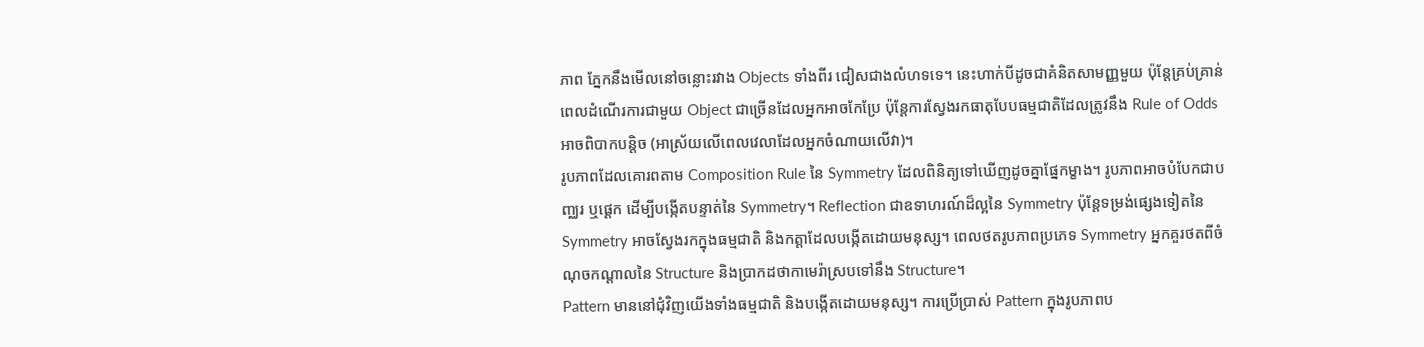ភាព ភ្នែកនឹងមើលនៅចន្លោះរវាង Objects ទាំងពីរ ជៀសជាងលំហទទេ។ នេះហាក់បីដូចជាគំនិតសាមញ្ញមួយ ប៉ុន្តែគ្រប់គ្រាន់ ពេលដំណើរការជាមួយ Object ជាច្រើនដែលអ្នកអាចកែប្រែ ប៉ុន្តែការស្វែងរកធាតុបែបធម្មជាតិដែលត្រូវនឹង Rule of Odds អាចពិបាកបន្តិច (អាស្រ័យលើពេលវេលាដែលអ្នកចំណាយលើវា)។
រូបភាពដែលគោរពតាម Composition Rule នៃ Symmetry ដែលពិនិត្យទៅឃើញដូចគ្នាផ្នែកម្ខាង។ រូបភាពអាចបំបែកជាបញ្ឈរ ឬផ្ដេក ដើម្បីបង្កើតបន្ទាត់នៃ Symmetry។ Reflection ជាឧទាហរណ៍ដ៏ល្អនៃ Symmetry ប៉ុន្តែទម្រង់ផ្សេងទៀតនៃ Symmetry អាចស្វែងរកក្នុងធម្មជាតិ និងកត្តាដែលបង្កើតដោយមនុស្ស។ ពេលថតរូបភាពប្រភេទ Symmetry អ្នកគួរថតពីចំណុចកណ្ដាលនៃ Structure និងប្រាកដថាកាមេរ៉ាស្របទៅនឹង Structure។
Pattern មាននៅជុំវិញយើងទាំងធម្មជាតិ និងបង្កើតដោយមនុស្ស។ ការប្រើប្រាស់ Pattern ក្នុងរូបភាពប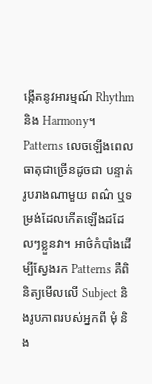ង្កើតនូវអារម្មណ៍ Rhythm និង Harmony។ Patterns លេចឡើងពេលធាតុជាច្រើនដូចជា បន្ទាត់ រូបរាងណាមួយ ពណ៌ ឬទម្រង់ដែលកើតឡើងដដែលៗខ្លួនវា។ អាថ៌កំបាំងដើម្បីស្វែងរក Patterns គឺពិនិត្យមើលលើ Subject និងរូបភាពរបស់អ្នកពី មុំ និង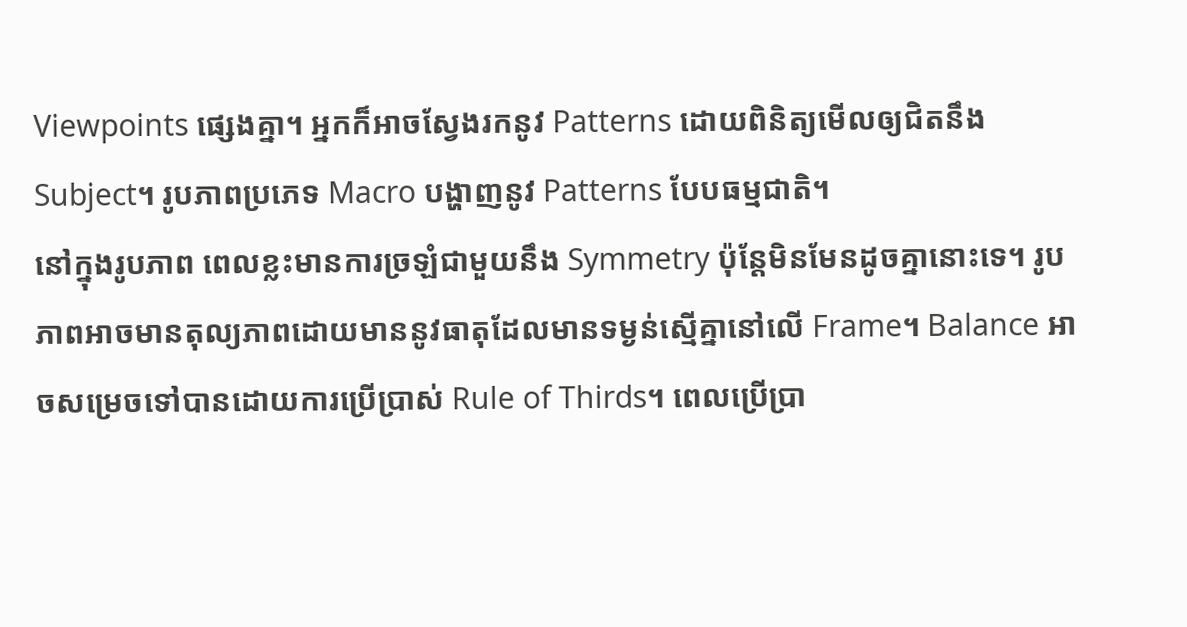Viewpoints ផ្សេងគ្នា។ អ្នកក៏អាចស្វែងរកនូវ Patterns ដោយពិនិត្យមើលឲ្យជិតនឹង Subject។ រូបភាពប្រភេទ Macro បង្ហាញនូវ Patterns បែបធម្មជាតិ។
នៅក្នុងរូបភាព ពេលខ្លះមានការច្រឡំជាមួយនឹង Symmetry ប៉ុន្តែមិនមែនដូចគ្នានោះទេ។ រូបភាពអាចមានតុល្យភាពដោយមាននូវធាតុដែលមានទម្ងន់ស្មើគ្នានៅលើ Frame។ Balance អាចសម្រេចទៅបានដោយការប្រើប្រាស់ Rule of Thirds។ ពេលប្រើប្រា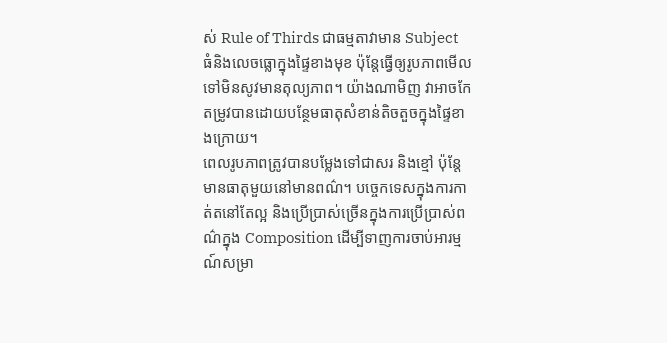ស់ Rule of Thirds ជាធម្មតាវាមាន Subject ធំនិងលេចធ្លោក្នុងផ្ទៃខាងមុខ ប៉ុន្តែធ្វើឲ្យរូបភាពមើលទៅមិនសូវមានតុល្យភាព។ យ៉ាងណាមិញ វាអាចកែតម្រូវបានដោយបន្ថែមធាតុសំខាន់តិចតួចក្នុងផ្ទៃខាងក្រោយ។
ពេលរូបភាពត្រូវបានបម្លែងទៅជាសរ និងខ្មៅ ប៉ុន្តែមានធាតុមួយនៅមានពណ៌។ បច្ចេកទេសក្នុងការកាត់តនៅតែល្អ និងប្រើប្រាស់ច្រើនក្នុងការប្រើប្រាស់ពណ៌ក្នុង Composition ដើម្បីទាញការចាប់អារម្មណ៍សម្រា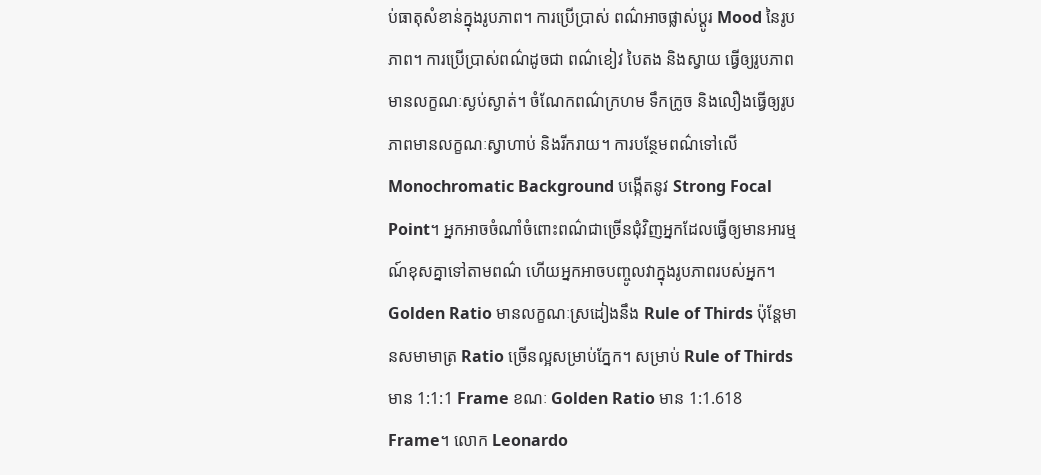ប់ធាតុសំខាន់ក្នុងរូបភាព។ ការប្រើប្រាស់ ពណ៌អាចផ្លាស់ប្ដូរ Mood នៃរូបភាព។ ការប្រើប្រាស់ពណ៌ដូចជា ពណ៌ខៀវ បៃតង និងស្វាយ ធ្វើឲ្យរូបភាពមានលក្ខណៈស្ងប់ស្ងាត់។ ចំណែកពណ៌ក្រហម ទឹកក្រូច និងលឿងធ្វើឲ្យរូបភាពមានលក្ខណៈស្វាហាប់ និងរីករាយ។ ការបន្ថែមពណ៌ទៅលើ Monochromatic Background បង្កើតនូវ Strong Focal Point។ អ្នកអាចចំណាំចំពោះពណ៌ជាច្រើនជុំវិញអ្នកដែលធ្វើឲ្យមានអារម្មណ៍ខុសគ្នាទៅតាមពណ៌ ហើយអ្នកអាចបញ្ចូលវាក្នុងរូបភាពរបស់អ្នក។
Golden Ratio មានលក្ខណៈស្រដៀងនឹង Rule of Thirds ប៉ុន្តែមានសមាមាត្រ Ratio ច្រើនល្អសម្រាប់ភ្នែក។ សម្រាប់ Rule of Thirds មាន 1:1:1 Frame ខណៈ Golden Ratio មាន 1:1.618 Frame។ លោក Leonardo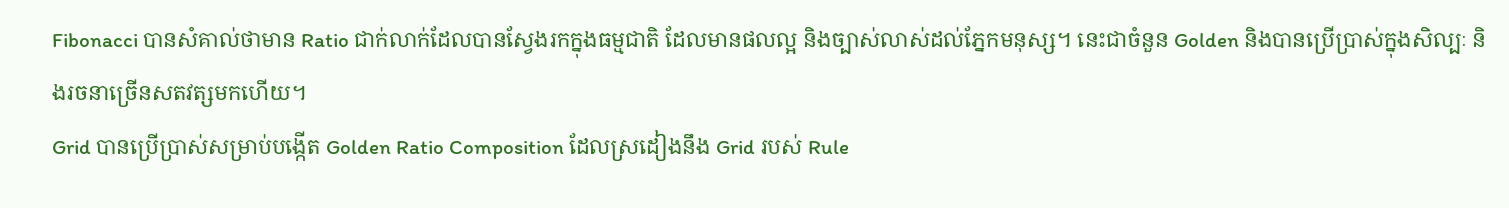Fibonacci បានសំគាល់ថាមាន Ratio ជាក់លាក់ដែលបានស្វែងរកក្នុងធម្មជាតិ ដែលមានផលល្អ និងច្បាស់លាស់ដល់ភ្នែកមនុស្ស។ នេះជាចំនួន Golden និងបានប្រើប្រាស់ក្នុងសិល្បៈ និងរចនាច្រើនសតវត្សមកហើយ។
Grid បានប្រើប្រាស់សម្រាប់បង្កើត Golden Ratio Composition ដែលស្រដៀងនឹង Grid របស់ Rule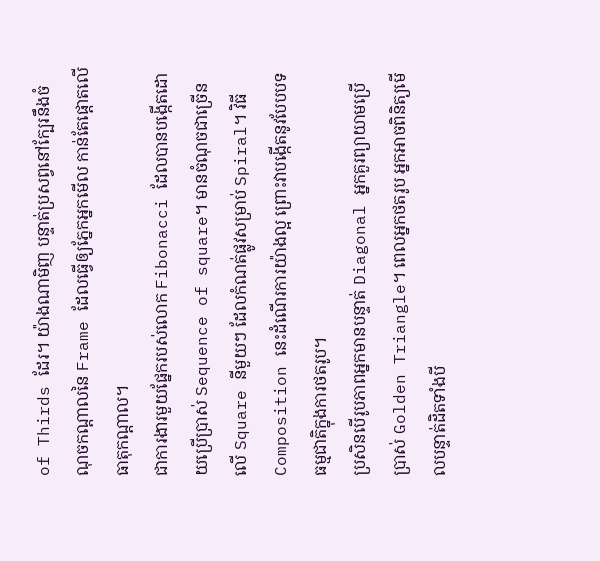of Thirds ដែរ។ យ៉ាងណាមិញ បន្ទាត់ប្រសព្វនៅក្បែរនឹងចំណុចកណ្ដាលនៃ Frame ដែលធ្វើឲ្យភ្នែកអ្នកមើល កាន់តែផ្ដោតលើធាតុកណ្ដាល។
ជាការងារមួយផ្នែករបស់លោក Fibonacci ដែលបានបង្កើតដោយប្រើប្រាស់ Sequence of square។ មានចំណុចជាច្រើនលើ Square នីមួយៗ ដែលកំណត់ផ្លូវសម្រាប់ Spiral។ វិធី Composition នេះដំណើរការយ៉ាងល្អ ព្រោះវាបង្កើតនូវបែបបទធម្មជាតិក្នុងការថតរូប។
ប្រសិនបើរូបភាពអ្នកមានបន្ទាត់ Diagonal អ្នកគួរព្យាយាមប្រើប្រាស់ Golden Triangle។ ពេលអ្នកថតរូប អ្នកអាចពិនិត្យមើលបន្ទាត់ដិតទាំងបី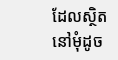ដែលស្ថិតនៅមុំដូច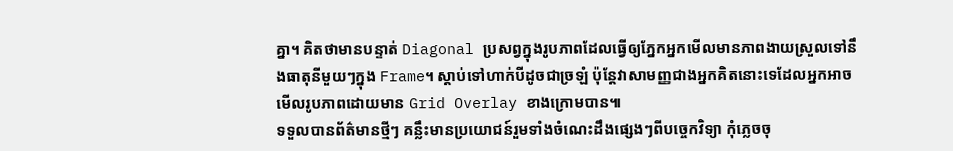គ្នា។ គិតថាមានបន្ទាត់ Diagonal ប្រសព្វក្នុងរូបភាពដែលធ្វើឲ្យភ្នែកអ្នកមើលមានភាពងាយស្រួលទៅនឹងធាតុនីមួយៗក្នុង Frame។ ស្ដាប់ទៅហាក់បីដូចជាច្រឡំ ប៉ុន្តែវាសាមញ្ញជាងអ្នកគិតនោះទេដែលអ្នកអាចមើលរូបភាពដោយមាន Grid Overlay ខាងក្រោមបាន៕
ទទួលបានព័ត៌មានថ្មីៗ គន្លឹះមានប្រយោជន៍រួមទាំងចំណេះដឹងផ្សេងៗពីបច្ចេកវិទ្យា កុំភ្លេចចុ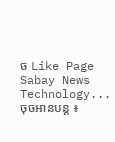ច Like Page Sabay News Technology...
ចុចអានបន្ត ៖